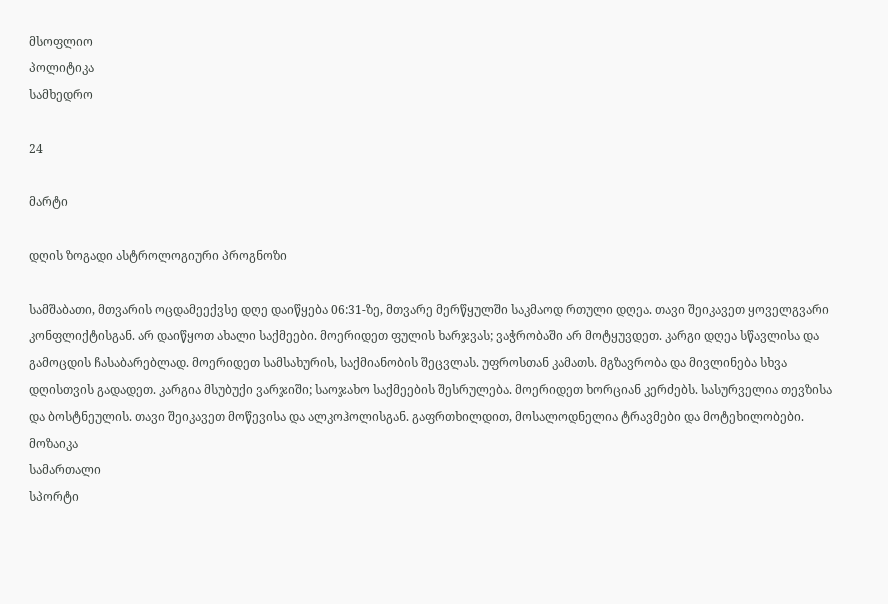მსოფლიო
პოლიტიკა
სამხედრო

24

მარტი

დღის ზოგადი ასტროლოგიური პროგნოზი

სამშაბათი, მთვარის ოცდამეექვსე დღე დაიწყება 06:31-ზე, მთვარე მერწყულში საკმაოდ რთული დღეა. თავი შეიკავეთ ყოველგვარი კონფლიქტისგან. არ დაიწყოთ ახალი საქმეები. მოერიდეთ ფულის ხარჯვას; ვაჭრობაში არ მოტყუვდეთ. კარგი დღეა სწავლისა და გამოცდის ჩასაბარებლად. მოერიდეთ სამსახურის, საქმიანობის შეცვლას. უფროსთან კამათს. მგზავრობა და მივლინება სხვა დღისთვის გადადეთ. კარგია მსუბუქი ვარჯიში; საოჯახო საქმეების შესრულება. მოერიდეთ ხორციან კერძებს. სასურველია თევზისა და ბოსტნეულის. თავი შეიკავეთ მოწევისა და ალკოჰოლისგან. გაფრთხილდით, მოსალოდნელია ტრავმები და მოტეხილობები.
მოზაიკა
სამართალი
სპორტი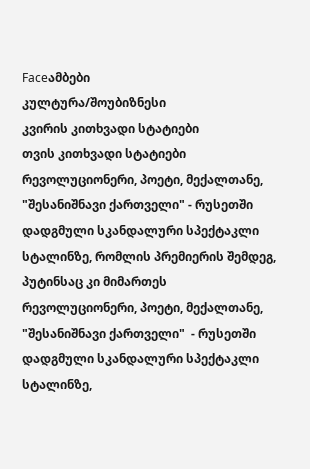Faceამბები
კულტურა/შოუბიზნესი
კვირის კითხვადი სტატიები
თვის კითხვადი სტატიები
რევოლუციონერი, პოეტი, მექალთანე, "შესანიშნავი ქართველი" - რუსეთში დადგმული სკანდალური სპექტაკლი სტალინზე, რომლის პრემიერის შემდეგ, პუტინსაც კი მიმართეს
რევოლუციონერი, პოეტი, მექალთანე, "შესანიშნავი ქართველი"  - რუსეთში დადგმული სკანდალური სპექტაკლი სტალინზე,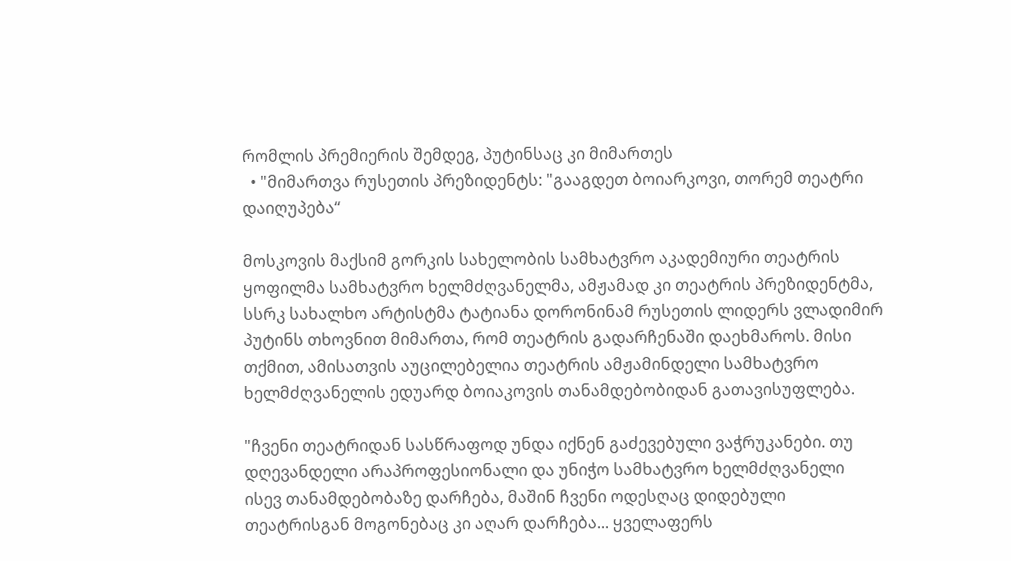რომლის პრემიერის შემდეგ, პუტინსაც კი მიმართეს
  • "მიმართვა რუსეთის პრეზიდენტს: "გააგდეთ ბოიარკოვი, თორემ თეატრი დაიღუპება“

მოსკოვის მაქსიმ გორკის სახელობის სამხატვრო აკადემიური თეატრის ყოფილმა სამხატვრო ხელმძღვანელმა, ამჟამად კი თეატრის პრეზიდენტმა, სსრკ სახალხო არტისტმა ტატიანა დორონინამ რუსეთის ლიდერს ვლადიმირ პუტინს თხოვნით მიმართა, რომ თეატრის გადარჩენაში დაეხმაროს. მისი თქმით, ამისათვის აუცილებელია თეატრის ამჟამინდელი სამხატვრო ხელმძღვანელის ედუარდ ბოიაკოვის თანამდებობიდან გათავისუფლება.

"ჩვენი თეატრიდან სასწრაფოდ უნდა იქნენ გაძევებული ვაჭრუკანები. თუ დღევანდელი არაპროფესიონალი და უნიჭო სამხატვრო ხელმძღვანელი ისევ თანამდებობაზე დარჩება, მაშინ ჩვენი ოდესღაც დიდებული თეატრისგან მოგონებაც კი აღარ დარჩება... ყველაფერს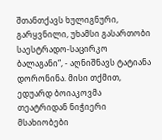შთანთქავს ხულიგნური, გარყვნილი, უხამსი გასართობი საესტრადო-საცირკო ბალაგანი“, - აღნიშნავს ტატიანა დორონინა. მისი თქმით, ედუარდ ბოიაკოვმა თეატრიდან ნიჭიერი მსახიობები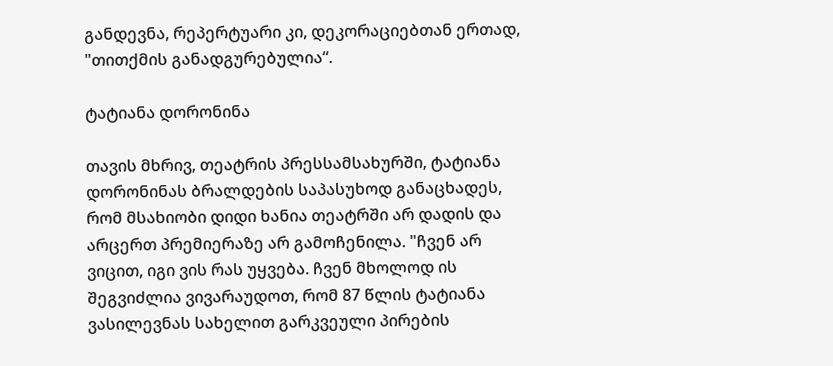განდევნა, რეპერტუარი კი, დეკორაციებთან ერთად, "თითქმის განადგურებულია“.

ტატიანა დორონინა

თავის მხრივ, თეატრის პრესსამსახურში, ტატიანა დორონინას ბრალდების საპასუხოდ განაცხადეს, რომ მსახიობი დიდი ხანია თეატრში არ დადის და არცერთ პრემიერაზე არ გამოჩენილა. "ჩვენ არ ვიცით, იგი ვის რას უყვება. ჩვენ მხოლოდ ის შეგვიძლია ვივარაუდოთ, რომ 87 წლის ტატიანა ვასილევნას სახელით გარკვეული პირების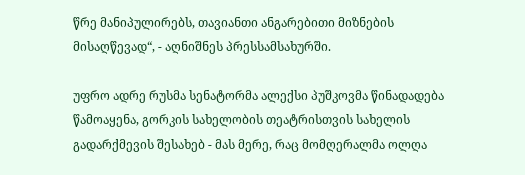წრე მანიპულირებს, თავიანთი ანგარებითი მიზნების მისაღწევად“, - აღნიშნეს პრესსამსახურში.

უფრო ადრე რუსმა სენატორმა ალექსი პუშკოვმა წინადადება წამოაყენა, გორკის სახელობის თეატრისთვის სახელის გადარქმევის შესახებ - მას მერე, რაც მომღერალმა ოლღა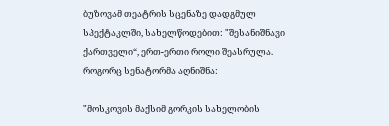ბუზოვამ თეატრის სცენაზე დადგმულ სპექტაკლში, სახელწოდებით: "შესანიშნავი ქართველი“, ერთ-ერთი როლი შეასრულა. როგორც სენატორმა აღნიშნა:

"მოსკოვის მაქსიმ გორკის სახელობის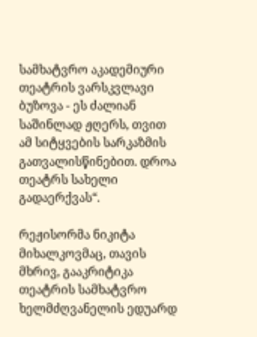სამხატვრო აკადემიური თეატრის ვარსკვლავი ბუზოვა - ეს ძალიან საშინლად ჟღერს, თვით ამ სიტყვების სარკაზმის გათვალისწინებით. დროა თეატრს სახელი გადაერქვას“.

რეჟისორმა ნიკიტა მიხალკოვმაც, თავის მხრივ, გააკრიტიკა თეატრის სამხატვრო ხელმძღვანელის ედუარდ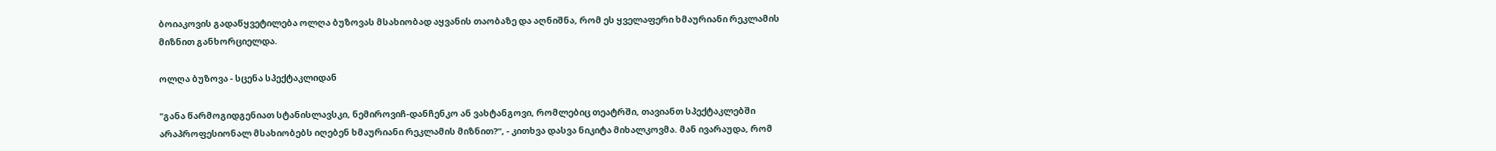ბოიაკოვის გადაწყვეტილება ოლღა ბუზოვას მსახიობად აყვანის თაობაზე და აღნიშნა, რომ ეს ყველაფერი ხმაურიანი რეკლამის მიზნით განხორციელდა.

ოლღა ბუზოვა - სცენა სპექტაკლიდან

"განა წარმოგიდგენიათ სტანისლავსკი, ნემიროვიჩ-დანჩენკო ან ვახტანგოვი, რომლებიც თეატრში, თავიანთ სპექტაკლებში არაპროფესიონალ მსახიობებს იღებენ ხმაურიანი რეკლამის მიზნით?“, - კითხვა დასვა ნიკიტა მიხალკოვმა. მან ივარაუდა, რომ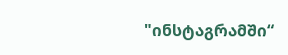"ინსტაგრამში“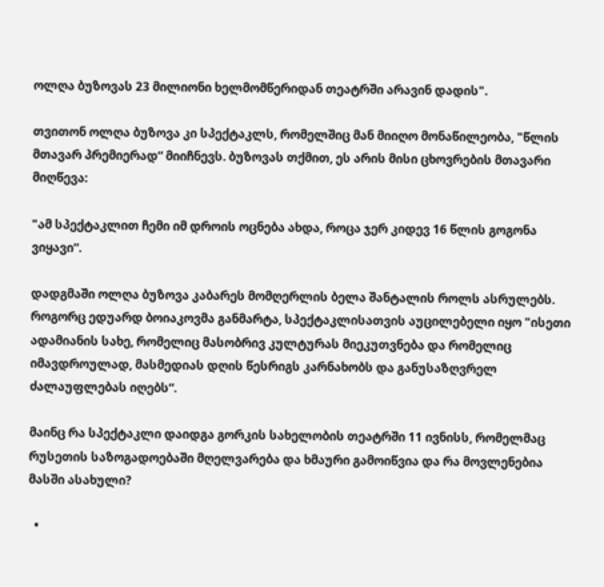ოლღა ბუზოვას 23 მილიონი ხელმომწერიდან თეატრში არავინ დადის".

თვითონ ოლღა ბუზოვა კი სპექტაკლს, რომელშიც მან მიიღო მონაწილეობა, "წლის მთავარ პრემიერად“ მიიჩნევს. ბუზოვას თქმით, ეს არის მისი ცხოვრების მთავარი მიღწევა:

"ამ სპექტაკლით ჩემი იმ დროის ოცნება ახდა, როცა ჯერ კიდევ 16 წლის გოგონა ვიყავი“.

დადგმაში ოლღა ბუზოვა კაბარეს მომღერლის ბელა შანტალის როლს ასრულებს. როგორც ედუარდ ბოიაკოვმა განმარტა, სპექტაკლისათვის აუცილებელი იყო "ისეთი ადამიანის სახე, რომელიც მასობრივ კულტურას მიეკუთვნება და რომელიც იმავდროულად, მასმედიას დღის წესრიგს კარნახობს და განუსაზღვრელ ძალაუფლებას იღებს“.

მაინც რა სპექტაკლი დაიდგა გორკის სახელობის თეატრში 11 ივნისს, რომელმაც რუსეთის საზოგადოებაში მღელვარება და ხმაური გამოიწვია და რა მოვლენებია მასში ასახული?

  •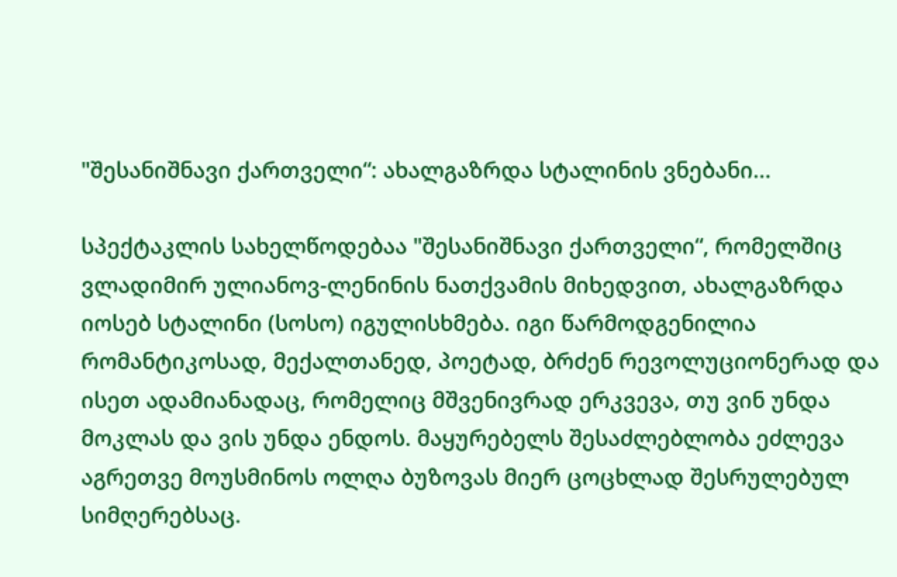"შესანიშნავი ქართველი“: ახალგაზრდა სტალინის ვნებანი...

სპექტაკლის სახელწოდებაა "შესანიშნავი ქართველი“, რომელშიც ვლადიმირ ულიანოვ-ლენინის ნათქვამის მიხედვით, ახალგაზრდა იოსებ სტალინი (სოსო) იგულისხმება. იგი წარმოდგენილია რომანტიკოსად, მექალთანედ, პოეტად, ბრძენ რევოლუციონერად და ისეთ ადამიანადაც, რომელიც მშვენივრად ერკვევა, თუ ვინ უნდა მოკლას და ვის უნდა ენდოს. მაყურებელს შესაძლებლობა ეძლევა აგრეთვე მოუსმინოს ოლღა ბუზოვას მიერ ცოცხლად შესრულებულ სიმღერებსაც.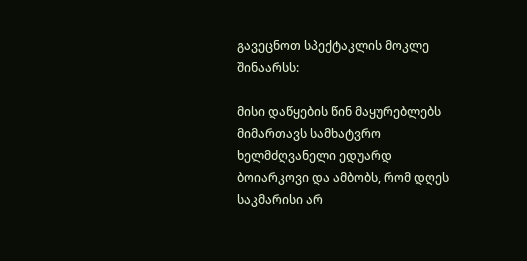გავეცნოთ სპექტაკლის მოკლე შინაარსს:

მისი დაწყების წინ მაყურებლებს მიმართავს სამხატვრო ხელმძღვანელი ედუარდ ბოიარკოვი და ამბობს, რომ დღეს საკმარისი არ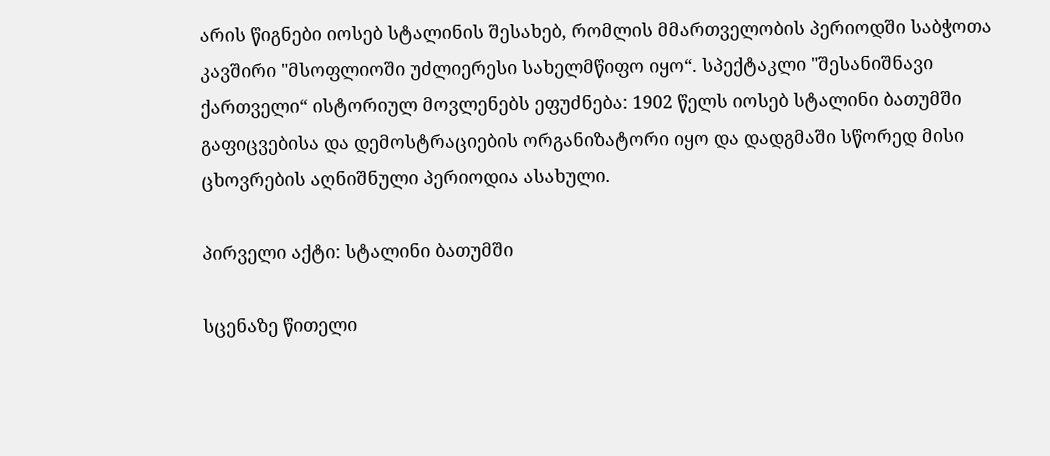არის წიგნები იოსებ სტალინის შესახებ, რომლის მმართველობის პერიოდში საბჭოთა კავშირი "მსოფლიოში უძლიერესი სახელმწიფო იყო“. სპექტაკლი "შესანიშნავი ქართველი“ ისტორიულ მოვლენებს ეფუძნება: 1902 წელს იოსებ სტალინი ბათუმში გაფიცვებისა და დემოსტრაციების ორგანიზატორი იყო და დადგმაში სწორედ მისი ცხოვრების აღნიშნული პერიოდია ასახული.

პირველი აქტი: სტალინი ბათუმში

სცენაზე წითელი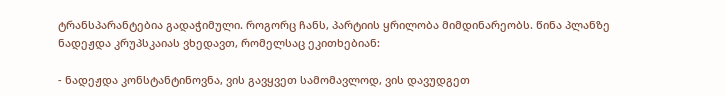ტრანსპარანტებია გადაჭიმული. როგორც ჩანს, პარტიის ყრილობა მიმდინარეობს. წინა პლანზე ნადეჟდა კრუპსკაიას ვხედავთ, რომელსაც ეკითხებიან:

- ნადეჟდა კონსტანტინოვნა, ვის გავყვეთ სამომავლოდ, ვის დავუდგეთ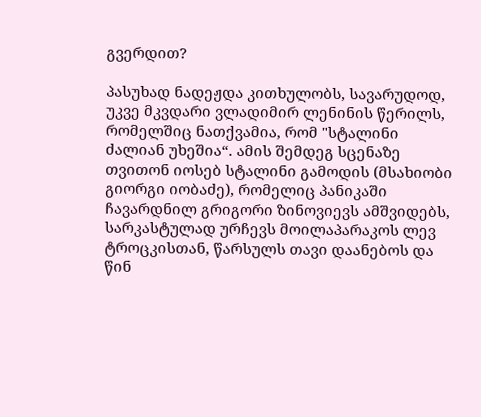გვერდით?

პასუხად ნადეჟდა კითხულობს, სავარუდოდ, უკვე მკვდარი ვლადიმირ ლენინის წერილს, რომელშიც ნათქვამია, რომ "სტალინი ძალიან უხეშია“. ამის შემდეგ სცენაზე თვითონ იოსებ სტალინი გამოდის (მსახიობი გიორგი იობაძე), რომელიც პანიკაში ჩავარდნილ გრიგორი ზინოვიევს ამშვიდებს, სარკასტულად ურჩევს მოილაპარაკოს ლევ ტროცკისთან, წარსულს თავი დაანებოს და წინ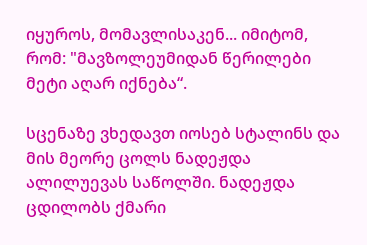იყუროს, მომავლისაკენ... იმიტომ, რომ: "მავზოლეუმიდან წერილები მეტი აღარ იქნება“.

სცენაზე ვხედავთ იოსებ სტალინს და მის მეორე ცოლს ნადეჟდა ალილუევას საწოლში. ნადეჟდა ცდილობს ქმარი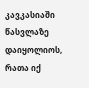კავკასიაში წასვლაზე დაიყოლიოს, რათა იქ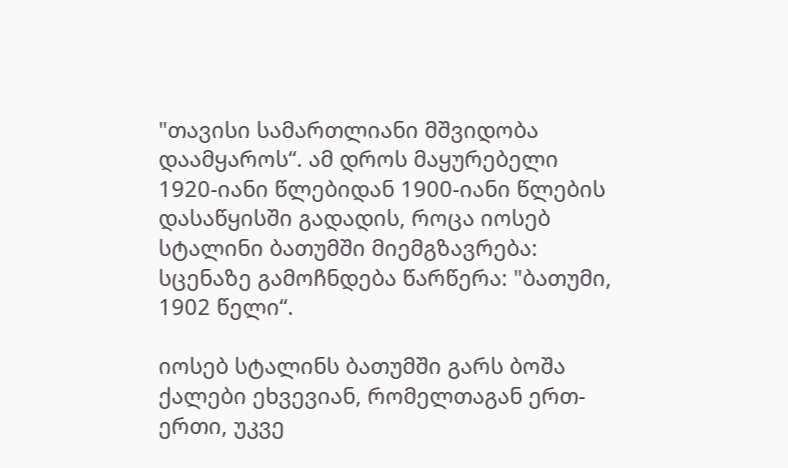"თავისი სამართლიანი მშვიდობა დაამყაროს“. ამ დროს მაყურებელი 1920-იანი წლებიდან 1900-იანი წლების დასაწყისში გადადის, როცა იოსებ სტალინი ბათუმში მიემგზავრება: სცენაზე გამოჩნდება წარწერა: "ბათუმი, 1902 წელი“.

იოსებ სტალინს ბათუმში გარს ბოშა ქალები ეხვევიან, რომელთაგან ერთ-ერთი, უკვე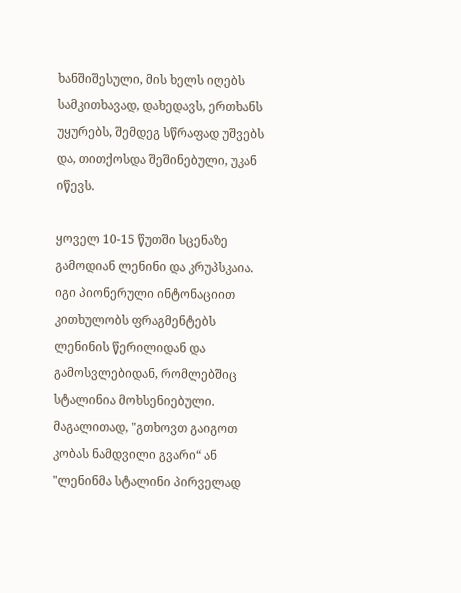ხანშიშესული, მის ხელს იღებს სამკითხავად, დახედავს, ერთხანს უყურებს, შემდეგ სწრაფად უშვებს და, თითქოსდა შეშინებული, უკან იწევს.

ყოველ 10-15 წუთში სცენაზე გამოდიან ლენინი და კრუპსკაია. იგი პიონერული ინტონაციით კითხულობს ფრაგმენტებს ლენინის წერილიდან და გამოსვლებიდან, რომლებშიც სტალინია მოხსენიებული. მაგალითად, "გთხოვთ გაიგოთ კობას ნამდვილი გვარი“ ან "ლენინმა სტალინი პირველად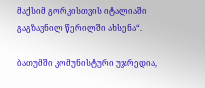მაქსიმ გორკისთვის იტალიაში გაგზავნილ წერილში ახსენა“.

ბათუმში კომუნისტური უჯრედია,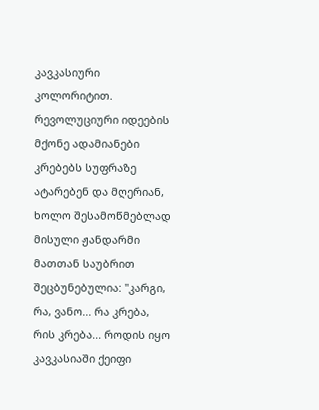კავკასიური კოლორიტით. რევოლუციური იდეების მქონე ადამიანები კრებებს სუფრაზე ატარებენ და მღერიან, ხოლო შესამოწმებლად მისული ჟანდარმი მათთან საუბრით შეცბუნებულია: "კარგი, რა, ვანო... რა კრება, რის კრება... როდის იყო კავკასიაში ქეიფი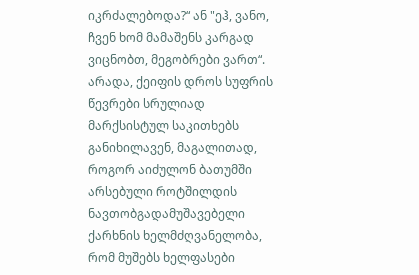იკრძალებოდა?“ ან "ეჰ, ვანო, ჩვენ ხომ მამაშენს კარგად ვიცნობთ, მეგობრები ვართ“. არადა, ქეიფის დროს სუფრის წევრები სრულიად მარქსისტულ საკითხებს განიხილავენ, მაგალითად, როგორ აიძულონ ბათუმში არსებული როტშილდის ნავთობგადამუშავებელი ქარხნის ხელმძღვანელობა, რომ მუშებს ხელფასები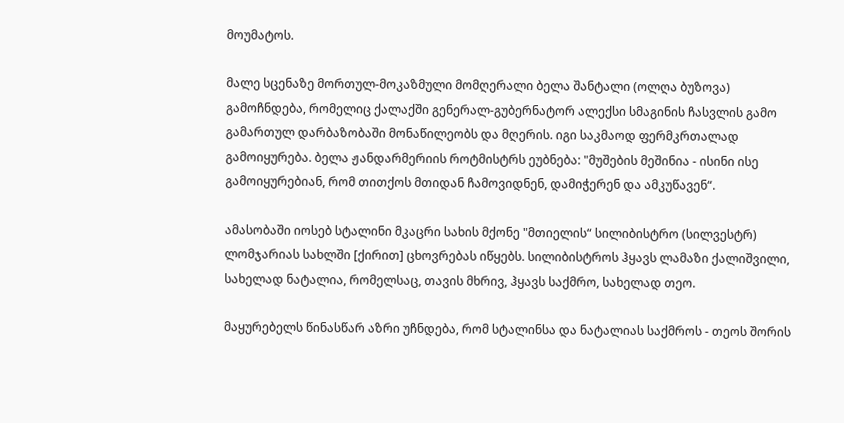მოუმატოს.

მალე სცენაზე მორთულ-მოკაზმული მომღერალი ბელა შანტალი (ოლღა ბუზოვა) გამოჩნდება, რომელიც ქალაქში გენერალ-გუბერნატორ ალექსი სმაგინის ჩასვლის გამო გამართულ დარბაზობაში მონაწილეობს და მღერის. იგი საკმაოდ ფერმკრთალად გამოიყურება. ბელა ჟანდარმერიის როტმისტრს ეუბნება: "მუშების მეშინია - ისინი ისე გამოიყურებიან, რომ თითქოს მთიდან ჩამოვიდნენ, დამიჭერენ და ამკუწავენ“.

ამასობაში იოსებ სტალინი მკაცრი სახის მქონე "მთიელის“ სილიბისტრო (სილვესტრ) ლომჯარიას სახლში [ქირით] ცხოვრებას იწყებს. სილიბისტროს ჰყავს ლამაზი ქალიშვილი, სახელად ნატალია, რომელსაც, თავის მხრივ, ჰყავს საქმრო, სახელად თეო.

მაყურებელს წინასწარ აზრი უჩნდება, რომ სტალინსა და ნატალიას საქმროს - თეოს შორის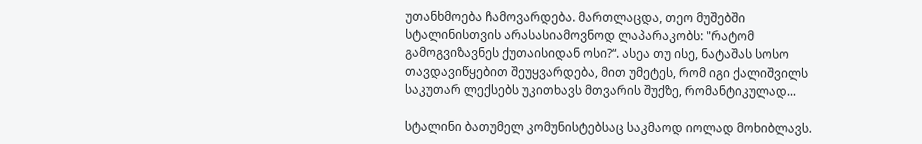უთანხმოება ჩამოვარდება. მართლაცდა, თეო მუშებში სტალინისთვის არასასიამოვნოდ ლაპარაკობს: "რატომ გამოგვიზავნეს ქუთაისიდან ოსი?“. ასეა თუ ისე, ნატაშას სოსო თავდავიწყებით შეუყვარდება, მით უმეტეს, რომ იგი ქალიშვილს საკუთარ ლექსებს უკითხავს მთვარის შუქზე, რომანტიკულად...

სტალინი ბათუმელ კომუნისტებსაც საკმაოდ იოლად მოხიბლავს.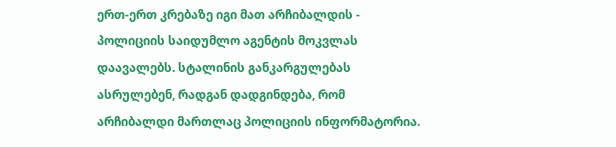ერთ-ერთ კრებაზე იგი მათ არჩიბალდის - პოლიციის საიდუმლო აგენტის მოკვლას დაავალებს. სტალინის განკარგულებას ასრულებენ, რადგან დადგინდება, რომ არჩიბალდი მართლაც პოლიციის ინფორმატორია.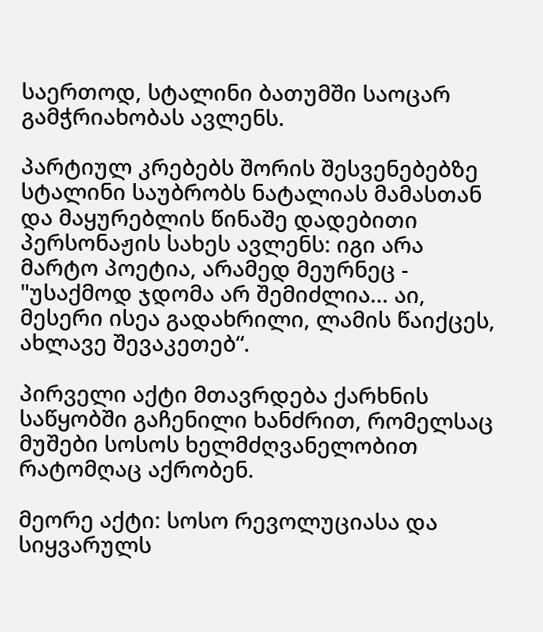საერთოდ, სტალინი ბათუმში საოცარ გამჭრიახობას ავლენს.

პარტიულ კრებებს შორის შესვენებებზე სტალინი საუბრობს ნატალიას მამასთან და მაყურებლის წინაშე დადებითი პერსონაჟის სახეს ავლენს: იგი არა მარტო პოეტია, არამედ მეურნეც - "უსაქმოდ ჯდომა არ შემიძლია... აი, მესერი ისეა გადახრილი, ლამის წაიქცეს, ახლავე შევაკეთებ“.

პირველი აქტი მთავრდება ქარხნის საწყობში გაჩენილი ხანძრით, რომელსაც მუშები სოსოს ხელმძღვანელობით რატომღაც აქრობენ.

მეორე აქტი: სოსო რევოლუციასა და სიყვარულს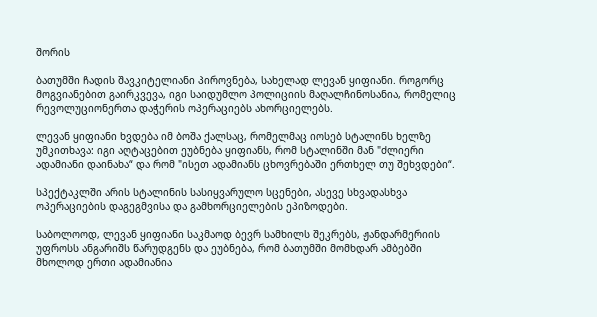შორის

ბათუმში ჩადის შავკიტელიანი პიროვნება, სახელად ლევან ყიფიანი. როგორც მოგვიანებით გაირკვევა, იგი საიდუმლო პოლიციის მაღალჩინოსანია, რომელიც რევოლუციონერთა დაჭერის ოპერაციებს ახორციელებს.

ლევან ყიფიანი ხვდება იმ ბოშა ქალსაც, რომელმაც იოსებ სტალინს ხელზე უმკითხავა: იგი აღტაცებით ეუბნება ყიფიანს, რომ სტალინში მან "ძლიერი ადამიანი დაინახა“ და რომ "ისეთ ადამიანს ცხოვრებაში ერთხელ თუ შეხვდები“.

სპექტაკლში არის სტალინის სასიყვარულო სცენები, ასევე სხვადასხვა ოპერაციების დაგეგმვისა და გამხორციელების ეპიზოდები.

საბოლოოდ, ლევან ყიფიანი საკმაოდ ბევრ სამხილს შეკრებს, ჟანდარმერიის უფროსს ანგარიშს წარუდგენს და ეუბნება, რომ ბათუმში მომხდარ ამბებში მხოლოდ ერთი ადამიანია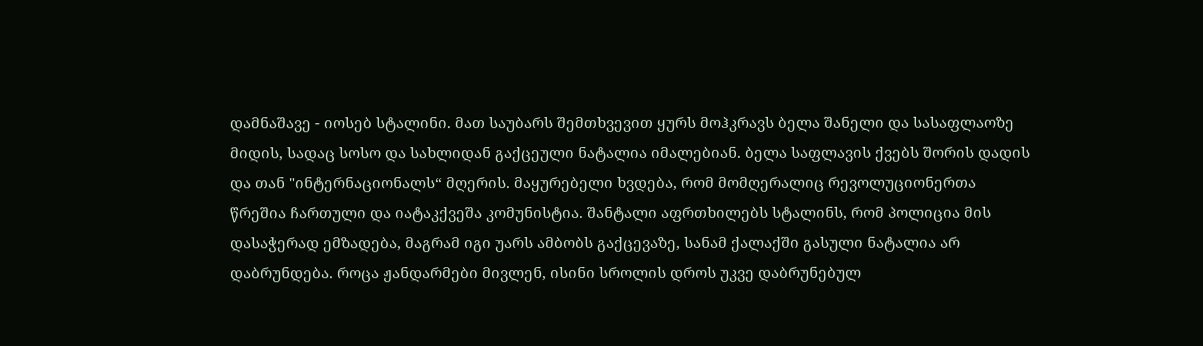დამნაშავე - იოსებ სტალინი. მათ საუბარს შემთხვევით ყურს მოჰკრავს ბელა შანელი და სასაფლაოზე მიდის, სადაც სოსო და სახლიდან გაქცეული ნატალია იმალებიან. ბელა საფლავის ქვებს შორის დადის და თან "ინტერნაციონალს“ მღერის. მაყურებელი ხვდება, რომ მომღერალიც რევოლუციონერთა წრეშია ჩართული და იატაკქვეშა კომუნისტია. შანტალი აფრთხილებს სტალინს, რომ პოლიცია მის დასაჭერად ემზადება, მაგრამ იგი უარს ამბობს გაქცევაზე, სანამ ქალაქში გასული ნატალია არ დაბრუნდება. როცა ჟანდარმები მივლენ, ისინი სროლის დროს უკვე დაბრუნებულ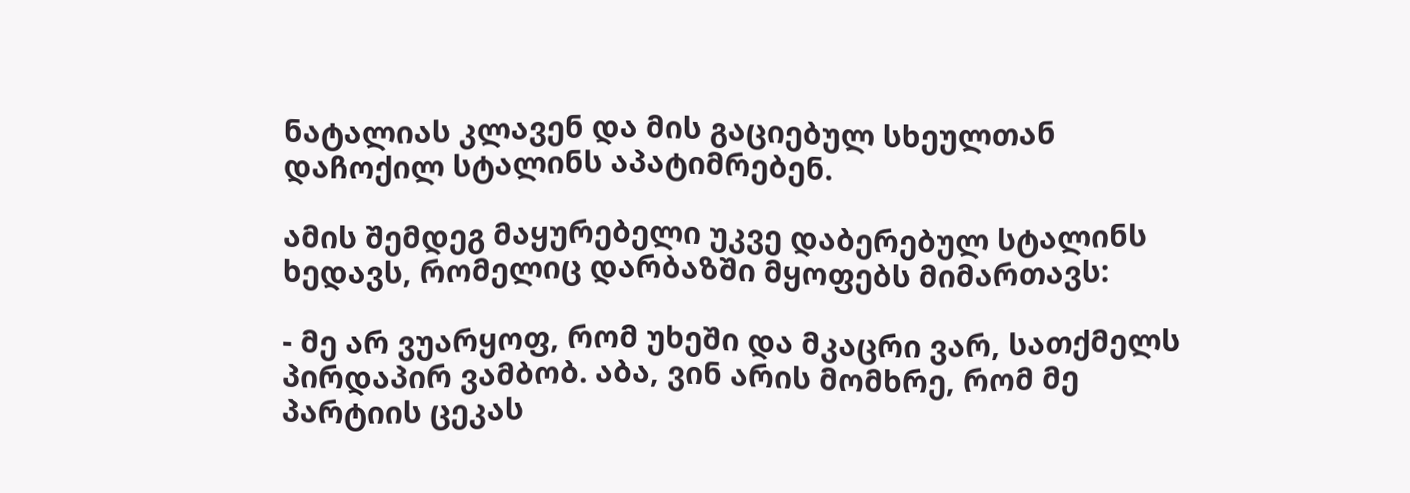ნატალიას კლავენ და მის გაციებულ სხეულთან დაჩოქილ სტალინს აპატიმრებენ.

ამის შემდეგ მაყურებელი უკვე დაბერებულ სტალინს ხედავს, რომელიც დარბაზში მყოფებს მიმართავს:

- მე არ ვუარყოფ, რომ უხეში და მკაცრი ვარ, სათქმელს პირდაპირ ვამბობ. აბა, ვინ არის მომხრე, რომ მე პარტიის ცეკას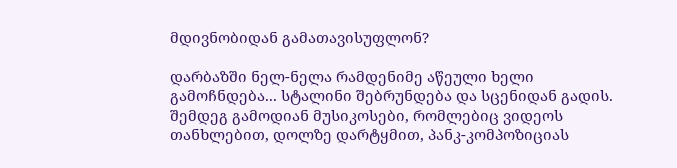მდივნობიდან გამათავისუფლონ?

დარბაზში ნელ-ნელა რამდენიმე აწეული ხელი გამოჩნდება... სტალინი შებრუნდება და სცენიდან გადის. შემდეგ გამოდიან მუსიკოსები, რომლებიც ვიდეოს თანხლებით, დოლზე დარტყმით, პანკ-კომპოზიციას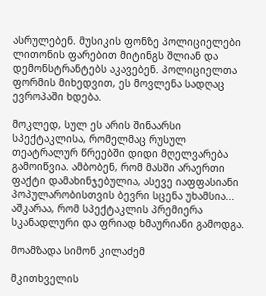ასრულებენ. მუსიკის ფონზე პოლიციელები ლითონის ფარებით მიტინგს შლიან და დემონსტრანტებს აკავებენ. პოლიციელთა ფორმის მიხედვით, ეს მოვლენა სადღაც ევროპაში ხდება.

მოკლედ, სულ ეს არის შინაარსი სპექტაკლისა, რომელმაც რუსულ თეატრალურ წრეებში დიდი მღელვარება გამოიწვია. ამბობენ, რომ მასში არაერთი ფაქტი დამახინჯებულია, ასევე იაფფასიანი პოპულარობისთვის ბევრი სცენა უხამსია... აშკარაა, რომ სპექტაკლის პრემიერა სკანადლური და ფრიად ხმაურიანი გამოდგა.

მოამზადა სიმონ კილაძემ

მკითხველის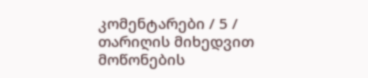კომენტარები / 5 /
თარიღის მიხედვით
მოწონების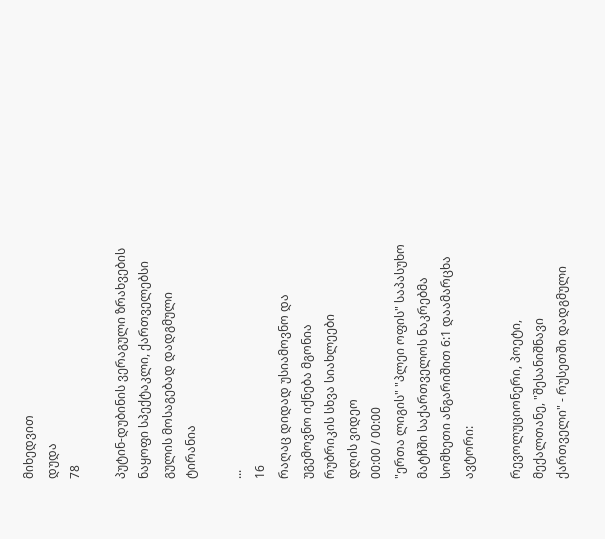მიხედვით
დუდა
78

პუტინ-დუბინის ვერაგული ზრახვების ნაყოფი სპექტაკლი, ქართველებსი გულის მოსაგებად დადგმული ტირანია

...
16
რაღაც დიდად უსიამოვნო და უგემოვნო იქნება მგონია
რუბრიკის სხვა სიახლეები
დღის ვიდეო
00:00 / 00:00
"ერთა ლიგის" "პლეი ოფის" საპასუხო მატჩში საქართველოს ნაკრებმა სომხეთი ანგარიშით 6:1 დაამარცხა
ავტორი:

რევოლუციონერი, პოეტი, მექალთანე, "შესანიშნავი ქართველი" - რუსეთში დადგმული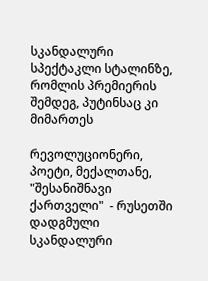სკანდალური სპექტაკლი სტალინზე, რომლის პრემიერის შემდეგ, პუტინსაც კი მიმართეს

რევოლუციონერი, პოეტი, მექალთანე, "შესანიშნავი ქართველი"  - რუსეთში დადგმული სკანდალური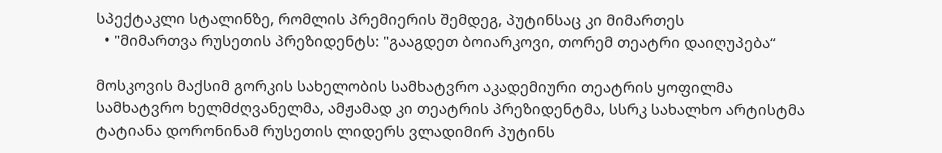სპექტაკლი სტალინზე, რომლის პრემიერის შემდეგ, პუტინსაც კი მიმართეს
  • "მიმართვა რუსეთის პრეზიდენტს: "გააგდეთ ბოიარკოვი, თორემ თეატრი დაიღუპება“

მოსკოვის მაქსიმ გორკის სახელობის სამხატვრო აკადემიური თეატრის ყოფილმა სამხატვრო ხელმძღვანელმა, ამჟამად კი თეატრის პრეზიდენტმა, სსრკ სახალხო არტისტმა ტატიანა დორონინამ რუსეთის ლიდერს ვლადიმირ პუტინს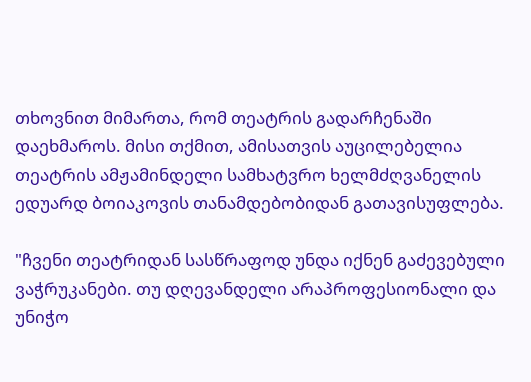თხოვნით მიმართა, რომ თეატრის გადარჩენაში დაეხმაროს. მისი თქმით, ამისათვის აუცილებელია თეატრის ამჟამინდელი სამხატვრო ხელმძღვანელის ედუარდ ბოიაკოვის თანამდებობიდან გათავისუფლება.

"ჩვენი თეატრიდან სასწრაფოდ უნდა იქნენ გაძევებული ვაჭრუკანები. თუ დღევანდელი არაპროფესიონალი და უნიჭო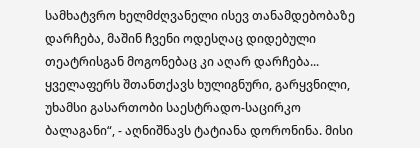სამხატვრო ხელმძღვანელი ისევ თანამდებობაზე დარჩება, მაშინ ჩვენი ოდესღაც დიდებული თეატრისგან მოგონებაც კი აღარ დარჩება... ყველაფერს შთანთქავს ხულიგნური, გარყვნილი, უხამსი გასართობი საესტრადო-საცირკო ბალაგანი“, - აღნიშნავს ტატიანა დორონინა. მისი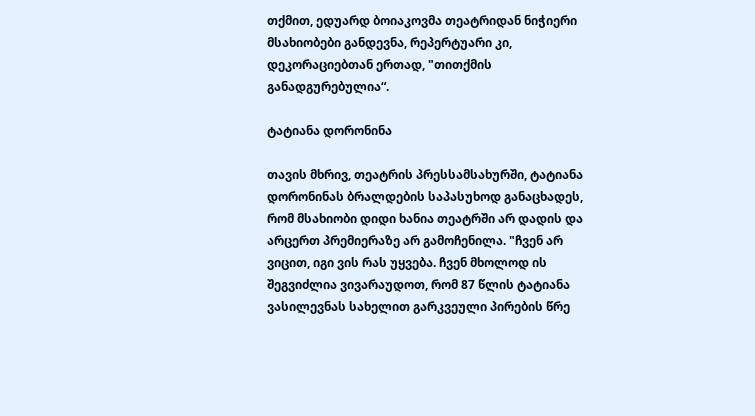თქმით, ედუარდ ბოიაკოვმა თეატრიდან ნიჭიერი მსახიობები განდევნა, რეპერტუარი კი, დეკორაციებთან ერთად, "თითქმის განადგურებულია“.

ტატიანა დორონინა

თავის მხრივ, თეატრის პრესსამსახურში, ტატიანა დორონინას ბრალდების საპასუხოდ განაცხადეს, რომ მსახიობი დიდი ხანია თეატრში არ დადის და არცერთ პრემიერაზე არ გამოჩენილა. "ჩვენ არ ვიცით, იგი ვის რას უყვება. ჩვენ მხოლოდ ის შეგვიძლია ვივარაუდოთ, რომ 87 წლის ტატიანა ვასილევნას სახელით გარკვეული პირების წრე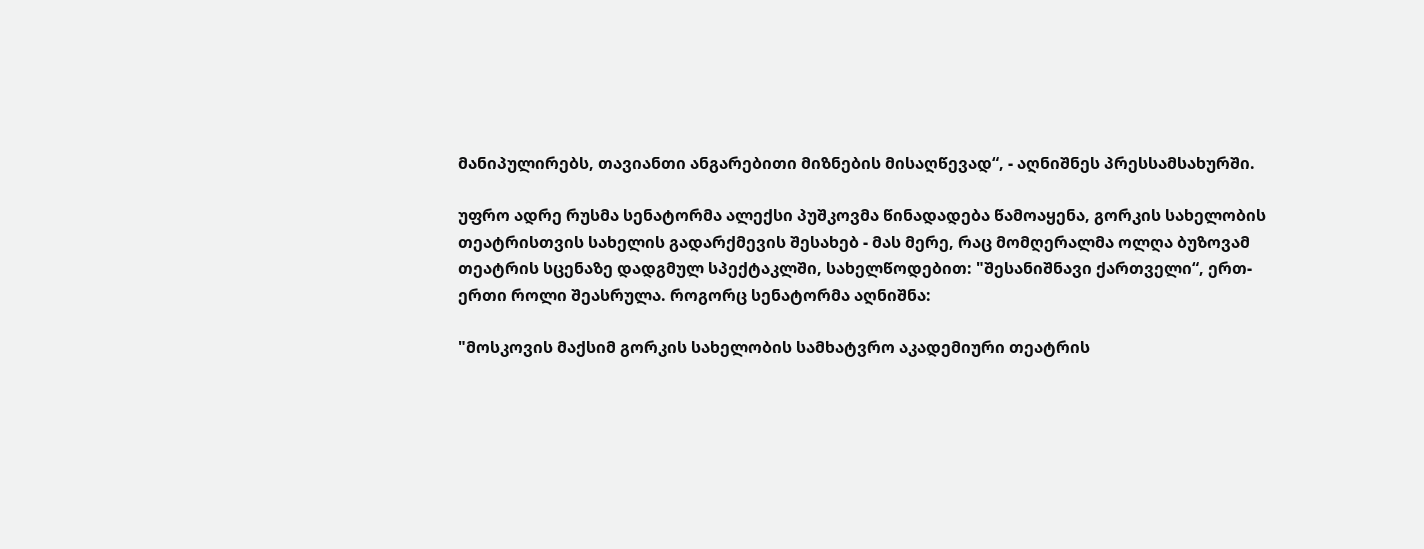მანიპულირებს, თავიანთი ანგარებითი მიზნების მისაღწევად“, - აღნიშნეს პრესსამსახურში.

უფრო ადრე რუსმა სენატორმა ალექსი პუშკოვმა წინადადება წამოაყენა, გორკის სახელობის თეატრისთვის სახელის გადარქმევის შესახებ - მას მერე, რაც მომღერალმა ოლღა ბუზოვამ თეატრის სცენაზე დადგმულ სპექტაკლში, სახელწოდებით: "შესანიშნავი ქართველი“, ერთ-ერთი როლი შეასრულა. როგორც სენატორმა აღნიშნა:

"მოსკოვის მაქსიმ გორკის სახელობის სამხატვრო აკადემიური თეატრის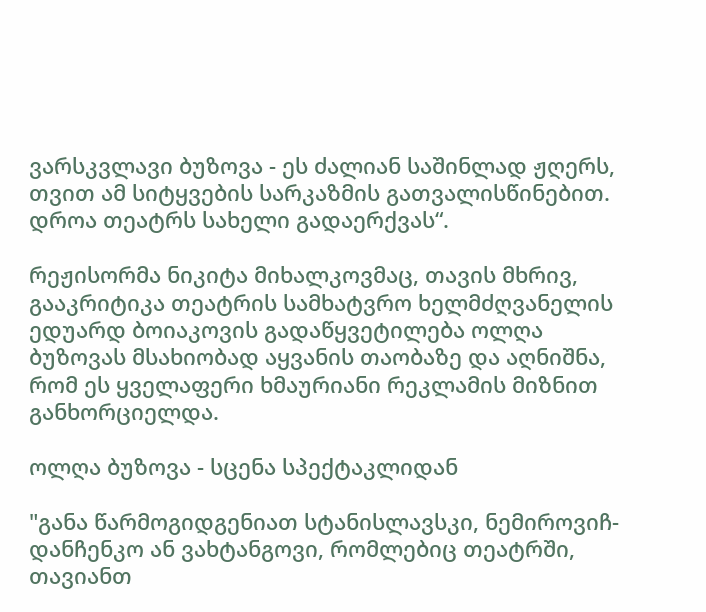ვარსკვლავი ბუზოვა - ეს ძალიან საშინლად ჟღერს, თვით ამ სიტყვების სარკაზმის გათვალისწინებით. დროა თეატრს სახელი გადაერქვას“.

რეჟისორმა ნიკიტა მიხალკოვმაც, თავის მხრივ, გააკრიტიკა თეატრის სამხატვრო ხელმძღვანელის ედუარდ ბოიაკოვის გადაწყვეტილება ოლღა ბუზოვას მსახიობად აყვანის თაობაზე და აღნიშნა, რომ ეს ყველაფერი ხმაურიანი რეკლამის მიზნით განხორციელდა.

ოლღა ბუზოვა - სცენა სპექტაკლიდან

"განა წარმოგიდგენიათ სტანისლავსკი, ნემიროვიჩ-დანჩენკო ან ვახტანგოვი, რომლებიც თეატრში, თავიანთ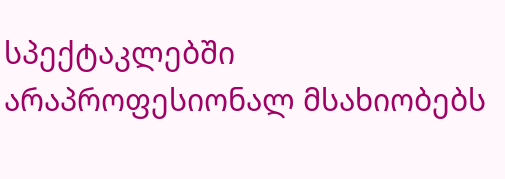სპექტაკლებში არაპროფესიონალ მსახიობებს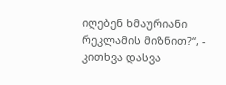იღებენ ხმაურიანი რეკლამის მიზნით?“, - კითხვა დასვა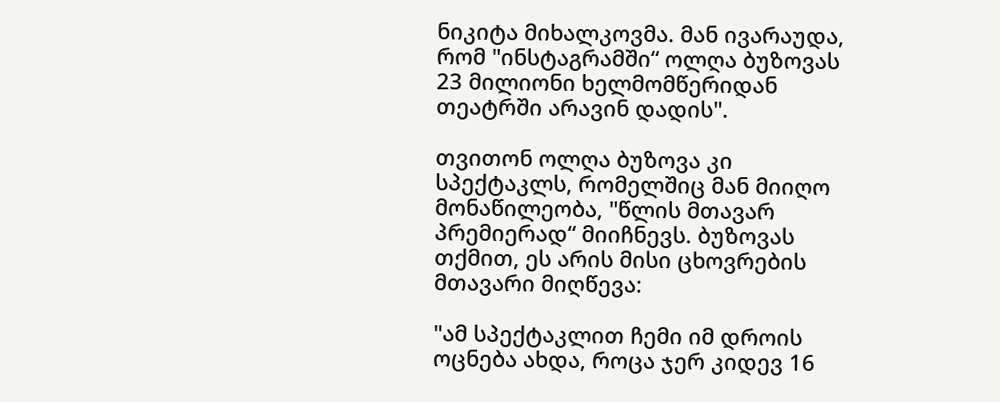ნიკიტა მიხალკოვმა. მან ივარაუდა, რომ "ინსტაგრამში“ ოლღა ბუზოვას 23 მილიონი ხელმომწერიდან თეატრში არავინ დადის".

თვითონ ოლღა ბუზოვა კი სპექტაკლს, რომელშიც მან მიიღო მონაწილეობა, "წლის მთავარ პრემიერად“ მიიჩნევს. ბუზოვას თქმით, ეს არის მისი ცხოვრების მთავარი მიღწევა:

"ამ სპექტაკლით ჩემი იმ დროის ოცნება ახდა, როცა ჯერ კიდევ 16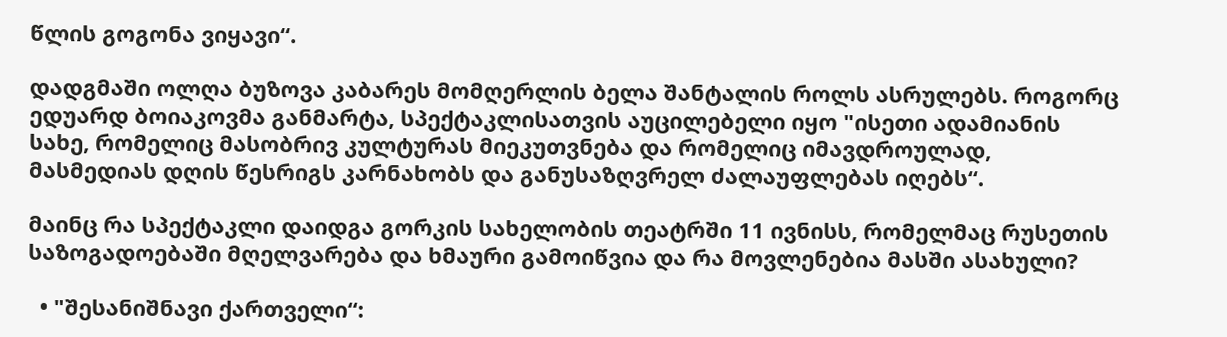წლის გოგონა ვიყავი“.

დადგმაში ოლღა ბუზოვა კაბარეს მომღერლის ბელა შანტალის როლს ასრულებს. როგორც ედუარდ ბოიაკოვმა განმარტა, სპექტაკლისათვის აუცილებელი იყო "ისეთი ადამიანის სახე, რომელიც მასობრივ კულტურას მიეკუთვნება და რომელიც იმავდროულად, მასმედიას დღის წესრიგს კარნახობს და განუსაზღვრელ ძალაუფლებას იღებს“.

მაინც რა სპექტაკლი დაიდგა გორკის სახელობის თეატრში 11 ივნისს, რომელმაც რუსეთის საზოგადოებაში მღელვარება და ხმაური გამოიწვია და რა მოვლენებია მასში ასახული?

  • "შესანიშნავი ქართველი“: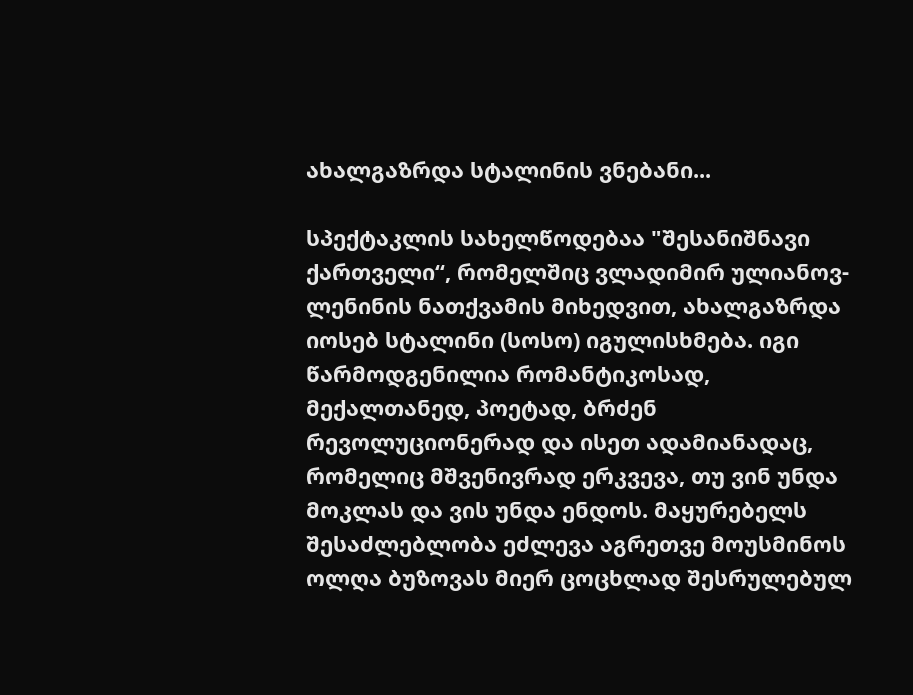ახალგაზრდა სტალინის ვნებანი...

სპექტაკლის სახელწოდებაა "შესანიშნავი ქართველი“, რომელშიც ვლადიმირ ულიანოვ-ლენინის ნათქვამის მიხედვით, ახალგაზრდა იოსებ სტალინი (სოსო) იგულისხმება. იგი წარმოდგენილია რომანტიკოსად, მექალთანედ, პოეტად, ბრძენ რევოლუციონერად და ისეთ ადამიანადაც, რომელიც მშვენივრად ერკვევა, თუ ვინ უნდა მოკლას და ვის უნდა ენდოს. მაყურებელს შესაძლებლობა ეძლევა აგრეთვე მოუსმინოს ოლღა ბუზოვას მიერ ცოცხლად შესრულებულ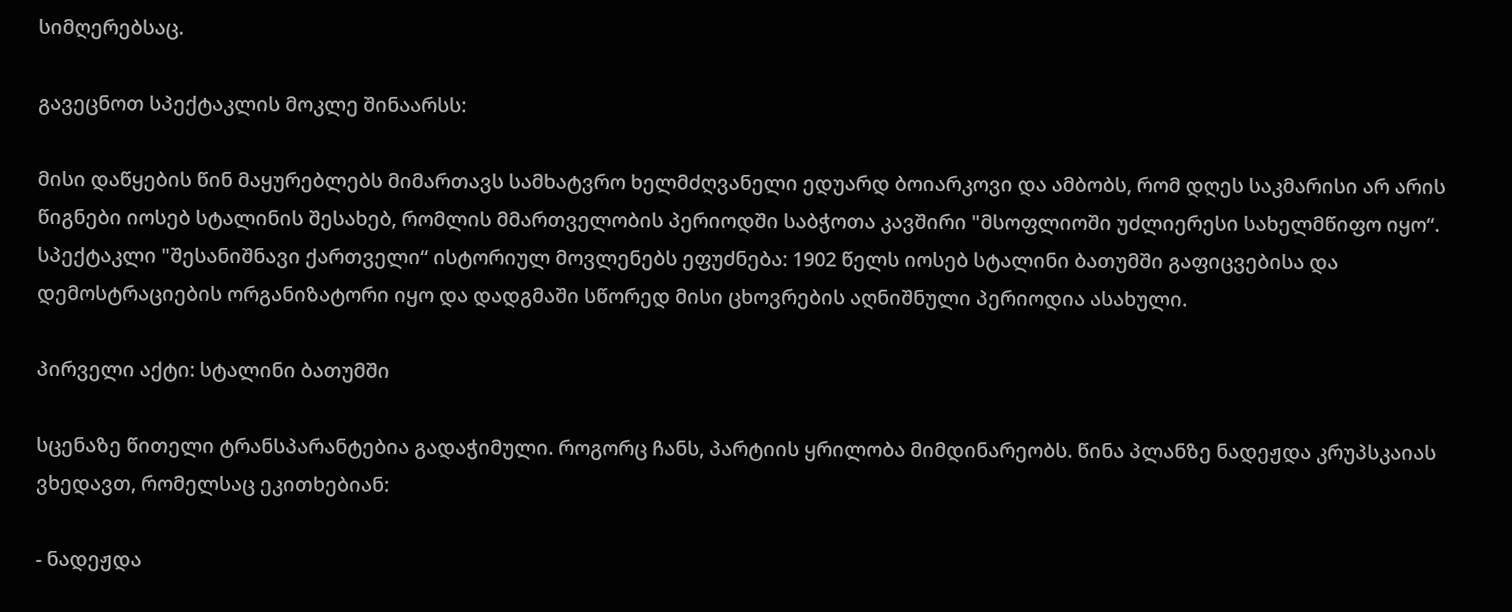სიმღერებსაც.

გავეცნოთ სპექტაკლის მოკლე შინაარსს:

მისი დაწყების წინ მაყურებლებს მიმართავს სამხატვრო ხელმძღვანელი ედუარდ ბოიარკოვი და ამბობს, რომ დღეს საკმარისი არ არის წიგნები იოსებ სტალინის შესახებ, რომლის მმართველობის პერიოდში საბჭოთა კავშირი "მსოფლიოში უძლიერესი სახელმწიფო იყო“. სპექტაკლი "შესანიშნავი ქართველი“ ისტორიულ მოვლენებს ეფუძნება: 1902 წელს იოსებ სტალინი ბათუმში გაფიცვებისა და დემოსტრაციების ორგანიზატორი იყო და დადგმაში სწორედ მისი ცხოვრების აღნიშნული პერიოდია ასახული.

პირველი აქტი: სტალინი ბათუმში

სცენაზე წითელი ტრანსპარანტებია გადაჭიმული. როგორც ჩანს, პარტიის ყრილობა მიმდინარეობს. წინა პლანზე ნადეჟდა კრუპსკაიას ვხედავთ, რომელსაც ეკითხებიან:

- ნადეჟდა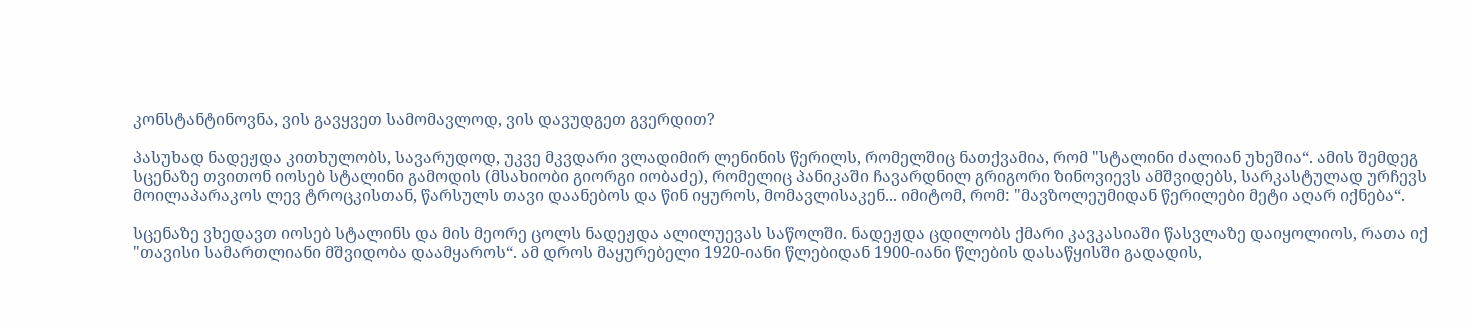კონსტანტინოვნა, ვის გავყვეთ სამომავლოდ, ვის დავუდგეთ გვერდით?

პასუხად ნადეჟდა კითხულობს, სავარუდოდ, უკვე მკვდარი ვლადიმირ ლენინის წერილს, რომელშიც ნათქვამია, რომ "სტალინი ძალიან უხეშია“. ამის შემდეგ სცენაზე თვითონ იოსებ სტალინი გამოდის (მსახიობი გიორგი იობაძე), რომელიც პანიკაში ჩავარდნილ გრიგორი ზინოვიევს ამშვიდებს, სარკასტულად ურჩევს მოილაპარაკოს ლევ ტროცკისთან, წარსულს თავი დაანებოს და წინ იყუროს, მომავლისაკენ... იმიტომ, რომ: "მავზოლეუმიდან წერილები მეტი აღარ იქნება“.

სცენაზე ვხედავთ იოსებ სტალინს და მის მეორე ცოლს ნადეჟდა ალილუევას საწოლში. ნადეჟდა ცდილობს ქმარი კავკასიაში წასვლაზე დაიყოლიოს, რათა იქ "თავისი სამართლიანი მშვიდობა დაამყაროს“. ამ დროს მაყურებელი 1920-იანი წლებიდან 1900-იანი წლების დასაწყისში გადადის,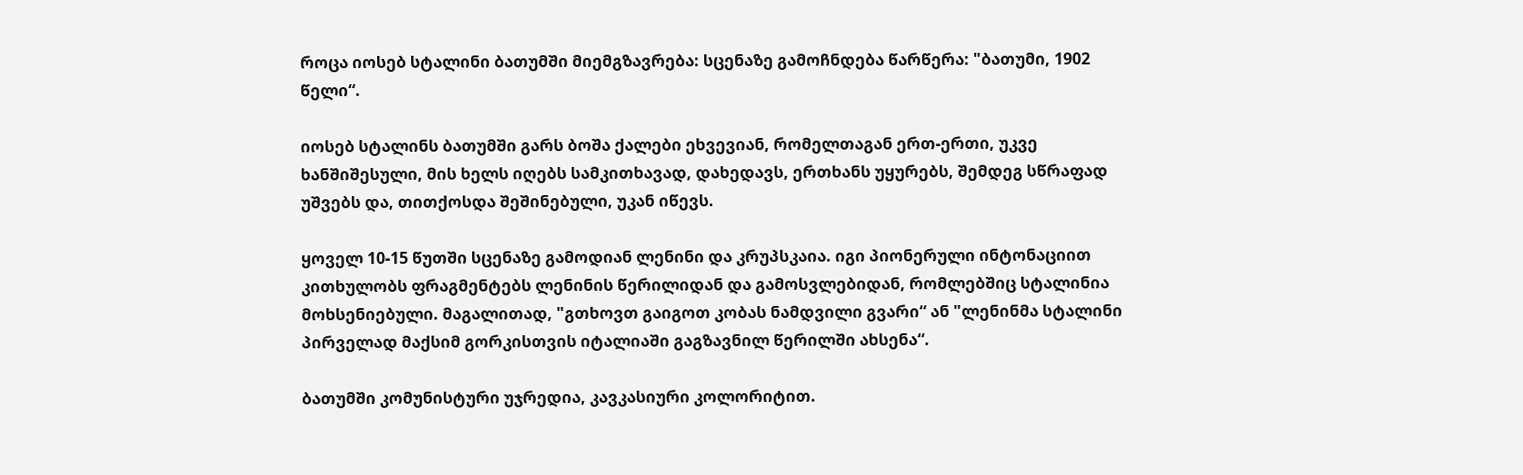როცა იოსებ სტალინი ბათუმში მიემგზავრება: სცენაზე გამოჩნდება წარწერა: "ბათუმი, 1902 წელი“.

იოსებ სტალინს ბათუმში გარს ბოშა ქალები ეხვევიან, რომელთაგან ერთ-ერთი, უკვე ხანშიშესული, მის ხელს იღებს სამკითხავად, დახედავს, ერთხანს უყურებს, შემდეგ სწრაფად უშვებს და, თითქოსდა შეშინებული, უკან იწევს.

ყოველ 10-15 წუთში სცენაზე გამოდიან ლენინი და კრუპსკაია. იგი პიონერული ინტონაციით კითხულობს ფრაგმენტებს ლენინის წერილიდან და გამოსვლებიდან, რომლებშიც სტალინია მოხსენიებული. მაგალითად, "გთხოვთ გაიგოთ კობას ნამდვილი გვარი“ ან "ლენინმა სტალინი პირველად მაქსიმ გორკისთვის იტალიაში გაგზავნილ წერილში ახსენა“.

ბათუმში კომუნისტური უჯრედია, კავკასიური კოლორიტით.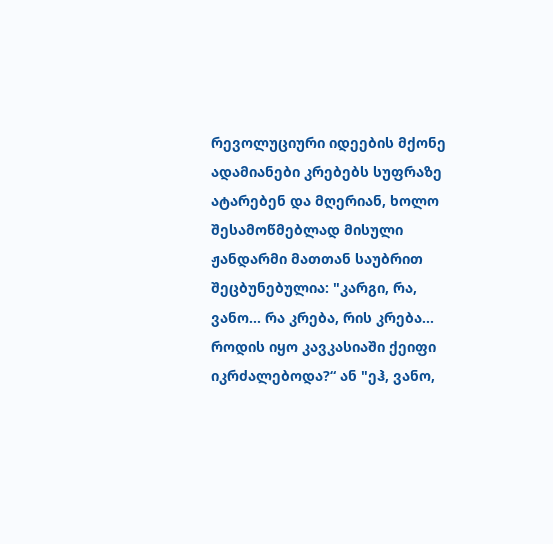რევოლუციური იდეების მქონე ადამიანები კრებებს სუფრაზე ატარებენ და მღერიან, ხოლო შესამოწმებლად მისული ჟანდარმი მათთან საუბრით შეცბუნებულია: "კარგი, რა, ვანო... რა კრება, რის კრება... როდის იყო კავკასიაში ქეიფი იკრძალებოდა?“ ან "ეჰ, ვანო,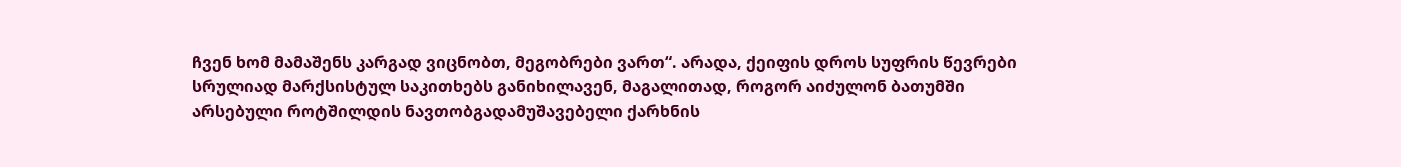ჩვენ ხომ მამაშენს კარგად ვიცნობთ, მეგობრები ვართ“. არადა, ქეიფის დროს სუფრის წევრები სრულიად მარქსისტულ საკითხებს განიხილავენ, მაგალითად, როგორ აიძულონ ბათუმში არსებული როტშილდის ნავთობგადამუშავებელი ქარხნის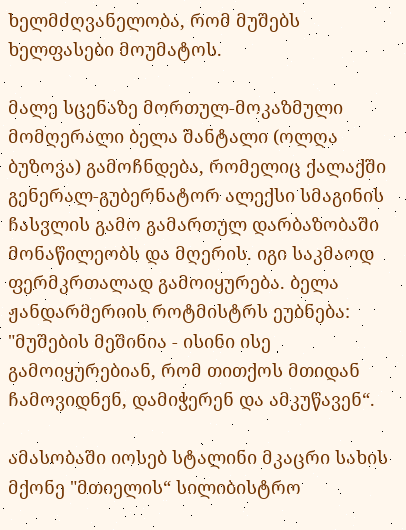ხელმძღვანელობა, რომ მუშებს ხელფასები მოუმატოს.

მალე სცენაზე მორთულ-მოკაზმული მომღერალი ბელა შანტალი (ოლღა ბუზოვა) გამოჩნდება, რომელიც ქალაქში გენერალ-გუბერნატორ ალექსი სმაგინის ჩასვლის გამო გამართულ დარბაზობაში მონაწილეობს და მღერის. იგი საკმაოდ ფერმკრთალად გამოიყურება. ბელა ჟანდარმერიის როტმისტრს ეუბნება: "მუშების მეშინია - ისინი ისე გამოიყურებიან, რომ თითქოს მთიდან ჩამოვიდნენ, დამიჭერენ და ამკუწავენ“.

ამასობაში იოსებ სტალინი მკაცრი სახის მქონე "მთიელის“ სილიბისტრო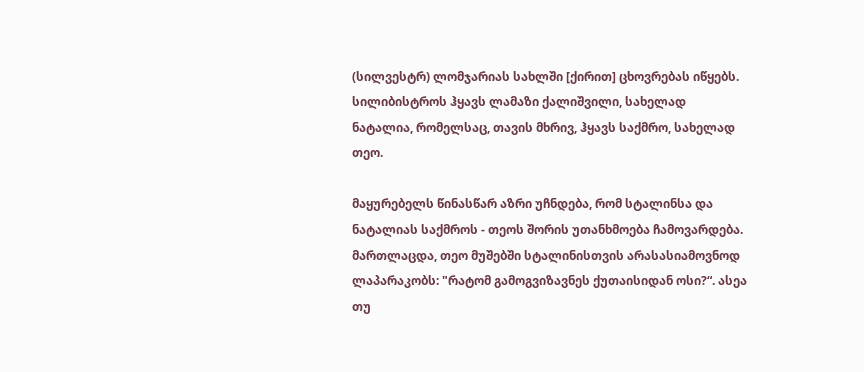(სილვესტრ) ლომჯარიას სახლში [ქირით] ცხოვრებას იწყებს. სილიბისტროს ჰყავს ლამაზი ქალიშვილი, სახელად ნატალია, რომელსაც, თავის მხრივ, ჰყავს საქმრო, სახელად თეო.

მაყურებელს წინასწარ აზრი უჩნდება, რომ სტალინსა და ნატალიას საქმროს - თეოს შორის უთანხმოება ჩამოვარდება. მართლაცდა, თეო მუშებში სტალინისთვის არასასიამოვნოდ ლაპარაკობს: "რატომ გამოგვიზავნეს ქუთაისიდან ოსი?“. ასეა თუ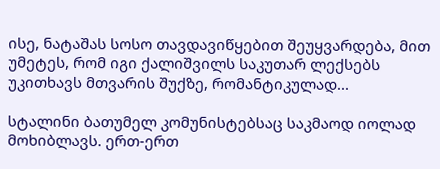ისე, ნატაშას სოსო თავდავიწყებით შეუყვარდება, მით უმეტეს, რომ იგი ქალიშვილს საკუთარ ლექსებს უკითხავს მთვარის შუქზე, რომანტიკულად...

სტალინი ბათუმელ კომუნისტებსაც საკმაოდ იოლად მოხიბლავს. ერთ-ერთ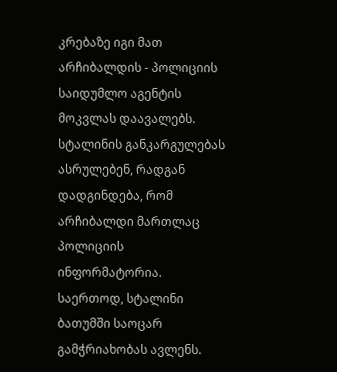კრებაზე იგი მათ არჩიბალდის - პოლიციის საიდუმლო აგენტის მოკვლას დაავალებს. სტალინის განკარგულებას ასრულებენ, რადგან დადგინდება, რომ არჩიბალდი მართლაც პოლიციის ინფორმატორია. საერთოდ, სტალინი ბათუმში საოცარ გამჭრიახობას ავლენს.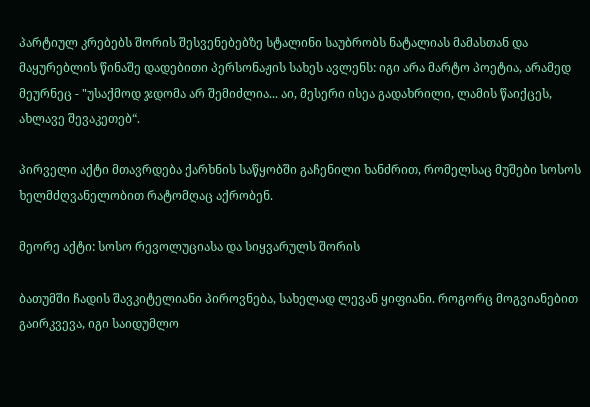პარტიულ კრებებს შორის შესვენებებზე სტალინი საუბრობს ნატალიას მამასთან და მაყურებლის წინაშე დადებითი პერსონაჟის სახეს ავლენს: იგი არა მარტო პოეტია, არამედ მეურნეც - "უსაქმოდ ჯდომა არ შემიძლია... აი, მესერი ისეა გადახრილი, ლამის წაიქცეს, ახლავე შევაკეთებ“.

პირველი აქტი მთავრდება ქარხნის საწყობში გაჩენილი ხანძრით, რომელსაც მუშები სოსოს ხელმძღვანელობით რატომღაც აქრობენ.

მეორე აქტი: სოსო რევოლუციასა და სიყვარულს შორის

ბათუმში ჩადის შავკიტელიანი პიროვნება, სახელად ლევან ყიფიანი. როგორც მოგვიანებით გაირკვევა, იგი საიდუმლო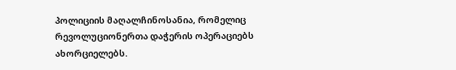პოლიციის მაღალჩინოსანია, რომელიც რევოლუციონერთა დაჭერის ოპერაციებს ახორციელებს.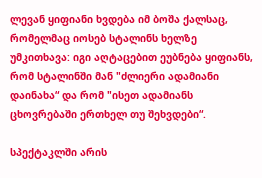ლევან ყიფიანი ხვდება იმ ბოშა ქალსაც, რომელმაც იოსებ სტალინს ხელზე უმკითხავა: იგი აღტაცებით ეუბნება ყიფიანს, რომ სტალინში მან "ძლიერი ადამიანი დაინახა“ და რომ "ისეთ ადამიანს ცხოვრებაში ერთხელ თუ შეხვდები“.

სპექტაკლში არის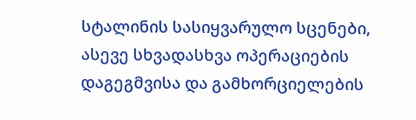სტალინის სასიყვარულო სცენები, ასევე სხვადასხვა ოპერაციების დაგეგმვისა და გამხორციელების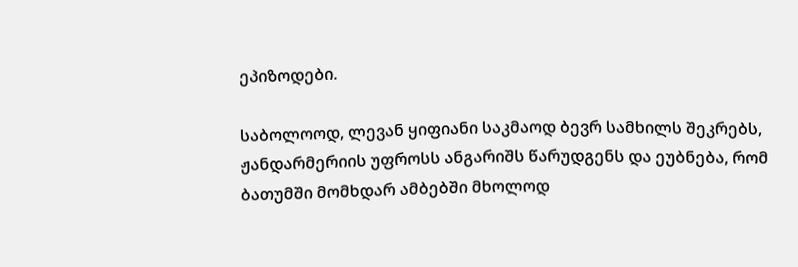ეპიზოდები.

საბოლოოდ, ლევან ყიფიანი საკმაოდ ბევრ სამხილს შეკრებს, ჟანდარმერიის უფროსს ანგარიშს წარუდგენს და ეუბნება, რომ ბათუმში მომხდარ ამბებში მხოლოდ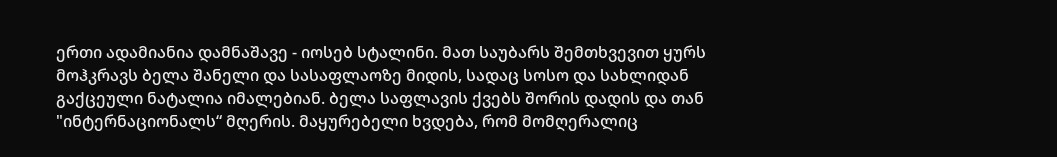ერთი ადამიანია დამნაშავე - იოსებ სტალინი. მათ საუბარს შემთხვევით ყურს მოჰკრავს ბელა შანელი და სასაფლაოზე მიდის, სადაც სოსო და სახლიდან გაქცეული ნატალია იმალებიან. ბელა საფლავის ქვებს შორის დადის და თან "ინტერნაციონალს“ მღერის. მაყურებელი ხვდება, რომ მომღერალიც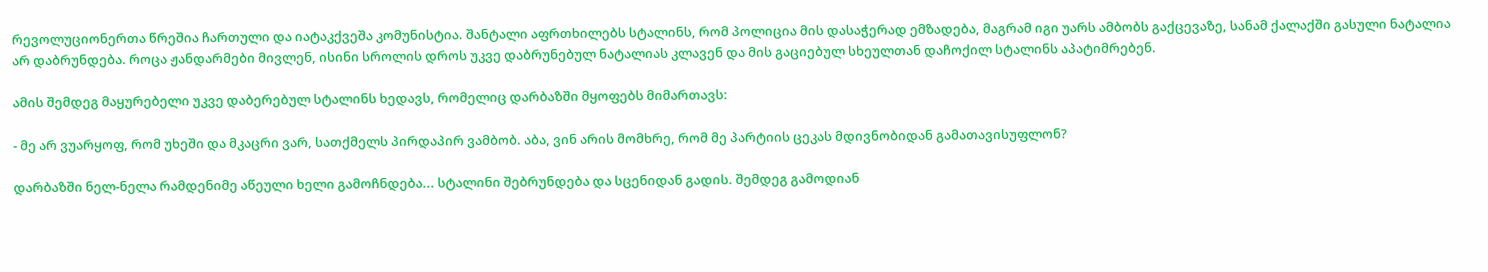რევოლუციონერთა წრეშია ჩართული და იატაკქვეშა კომუნისტია. შანტალი აფრთხილებს სტალინს, რომ პოლიცია მის დასაჭერად ემზადება, მაგრამ იგი უარს ამბობს გაქცევაზე, სანამ ქალაქში გასული ნატალია არ დაბრუნდება. როცა ჟანდარმები მივლენ, ისინი სროლის დროს უკვე დაბრუნებულ ნატალიას კლავენ და მის გაციებულ სხეულთან დაჩოქილ სტალინს აპატიმრებენ.

ამის შემდეგ მაყურებელი უკვე დაბერებულ სტალინს ხედავს, რომელიც დარბაზში მყოფებს მიმართავს:

- მე არ ვუარყოფ, რომ უხეში და მკაცრი ვარ, სათქმელს პირდაპირ ვამბობ. აბა, ვინ არის მომხრე, რომ მე პარტიის ცეკას მდივნობიდან გამათავისუფლონ?

დარბაზში ნელ-ნელა რამდენიმე აწეული ხელი გამოჩნდება... სტალინი შებრუნდება და სცენიდან გადის. შემდეგ გამოდიან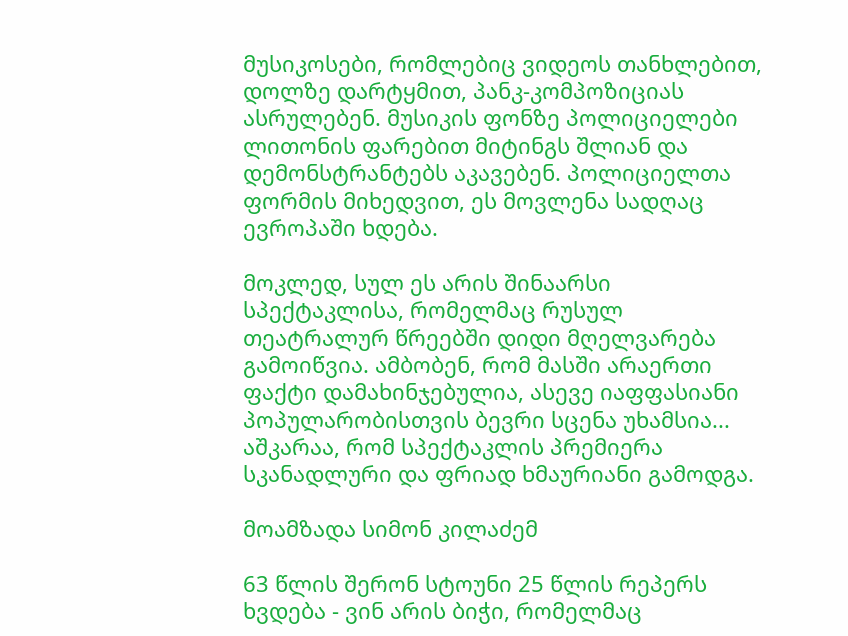მუსიკოსები, რომლებიც ვიდეოს თანხლებით, დოლზე დარტყმით, პანკ-კომპოზიციას ასრულებენ. მუსიკის ფონზე პოლიციელები ლითონის ფარებით მიტინგს შლიან და დემონსტრანტებს აკავებენ. პოლიციელთა ფორმის მიხედვით, ეს მოვლენა სადღაც ევროპაში ხდება.

მოკლედ, სულ ეს არის შინაარსი სპექტაკლისა, რომელმაც რუსულ თეატრალურ წრეებში დიდი მღელვარება გამოიწვია. ამბობენ, რომ მასში არაერთი ფაქტი დამახინჯებულია, ასევე იაფფასიანი პოპულარობისთვის ბევრი სცენა უხამსია... აშკარაა, რომ სპექტაკლის პრემიერა სკანადლური და ფრიად ხმაურიანი გამოდგა.

მოამზადა სიმონ კილაძემ

63 წლის შერონ სტოუნი 25 წლის რეპერს ხვდება - ვინ არის ბიჭი, რომელმაც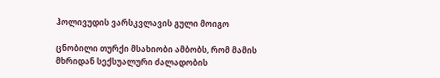ჰოლივუდის ვარსკვლავის გული მოიგო

ცნობილი თურქი მსახიობი ამბობს, რომ მამის მხრიდან სექსუალური ძალადობის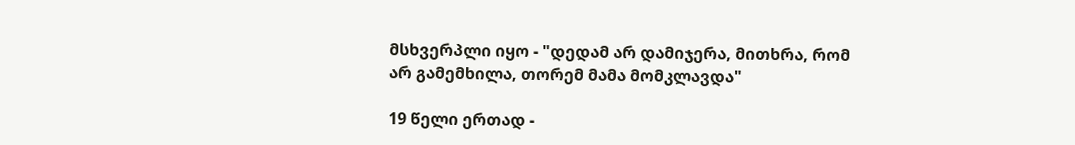მსხვერპლი იყო - "დედამ არ დამიჯერა, მითხრა, რომ არ გამემხილა, თორემ მამა მომკლავდა"

19 წელი ერთად -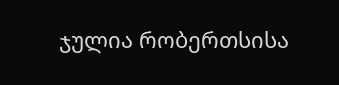ჯულია რობერთსისა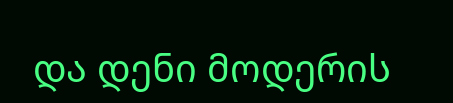და დენი მოდერის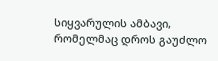სიყვარულის ამბავი, რომელმაც დროს გაუძლო